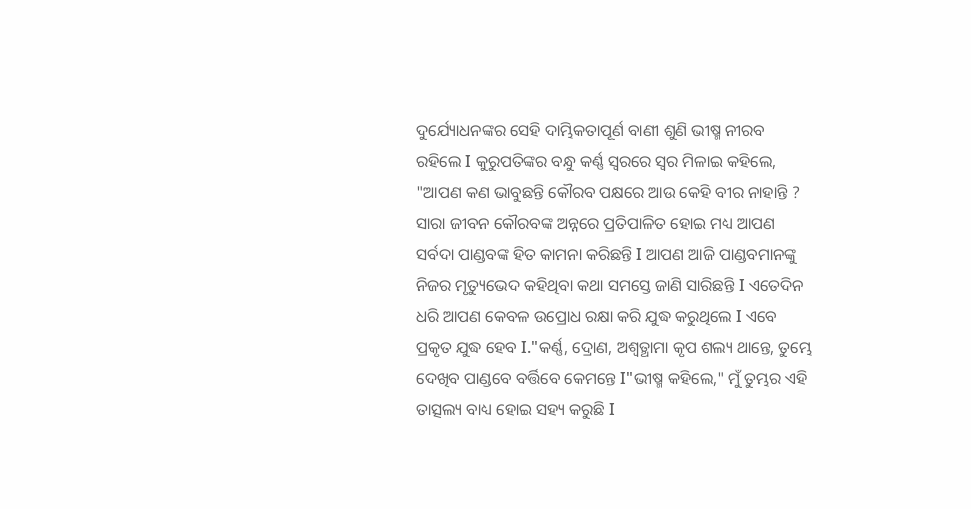ଦୁର୍ଯ୍ୟୋଧନଙ୍କର ସେହି ଦାମ୍ଭିକତାପୂର୍ଣ ବାଣୀ ଶୁଣି ଭୀଷ୍ମ ନୀରବ ରହିଲେ Ι କୁରୁପତିଙ୍କର ବନ୍ଧୁ କର୍ଣ୍ଣ ସ୍ୱରରେ ସ୍ୱର ମିଳାଇ କହିଲେ, "ଆପଣ କଣ ଭାବୁଛନ୍ତି କୌରବ ପକ୍ଷରେ ଆଉ କେହି ବୀର ନାହାନ୍ତି ? ସାରା ଜୀବନ କୌରବଙ୍କ ଅନ୍ନରେ ପ୍ରତିପାଳିତ ହୋଇ ମଧ୍ୟ ଆପଣ ସର୍ବଦା ପାଣ୍ଡବଙ୍କ ହିତ କାମନା କରିଛନ୍ତି Ι ଆପଣ ଆଜି ପାଣ୍ଡବମାନଙ୍କୁ ନିଜର ମୃତ୍ୟୁଭେଦ କହିଥିବା କଥା ସମସ୍ତେ ଜାଣି ସାରିଛନ୍ତି Ι ଏତେଦିନ ଧରି ଆପଣ କେବଳ ଉପ୍ରୋଧ ରକ୍ଷା କରି ଯୁଦ୍ଧ କରୁଥିଲେ Ι ଏବେ ପ୍ରକୃତ ଯୁଦ୍ଧ ହେବ Ι."କର୍ଣ୍ଣ, ଦ୍ରୋଣ, ଅଶ୍ଵତ୍ଥାମା କୃପ ଶଲ୍ୟ ଥାନ୍ତେ, ତୁମ୍ଭେ ଦେଖିବ ପାଣ୍ଡବେ ବର୍ତ୍ତିବେ କେମନ୍ତେ Ι"ଭୀଷ୍ମ କହିଲେ," ମୁଁ ତୁମ୍ଭର ଏହି ତାତ୍ସଲ୍ୟ ବାଧ୍ୟ ହୋଇ ସହ୍ୟ କରୁଛି Ι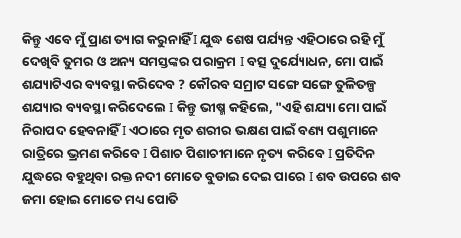କିନ୍ତୁ ଏବେ ମୁଁ ପ୍ରାଣ ତ୍ୟାଗ କରୁନାହିଁ Ι ଯୁଦ୍ଧ ଶେଷ ପର୍ଯ୍ୟନ୍ତ ଏହିଠାରେ ରହି ମୁଁ ଦେଖିବି ତୁମର ଓ ଅନ୍ୟ ସମସ୍ତଙ୍କର ପରାକ୍ରମ Ι ବତ୍ସ ଦୁର୍ଯ୍ୟୋଧନ, ମୋ ପାଇଁ ଶଯ୍ୟାଟିଏର ବ୍ୟବସ୍ଥା କରିଦେବ ? କୌରବ ସମ୍ରାଟ ସଙ୍ଗେ ସଙ୍ଗେ ତୁଳିତଳ୍ପ ଶଯ୍ୟାର ବ୍ୟବସ୍ଥା କରିଦେଲେ Ι କିନ୍ତୁ ଭୀଷ୍ମ କହିଲେ, "ଏହି ଶଯ୍ୟା ମୋ ପାଇଁ ନିରାପଦ ହେବନାହିଁ Ι ଏଠାରେ ମୃତ ଶରୀର ଭକ୍ଷଣ ପାଇଁ ବଣ୍ୟ ପଶୁମାନେ ରାତ୍ରିରେ ଭ୍ରମଣ କରିବେ Ι ପିଶାଚ ପିଶାଚୀମାନେ ନୃତ୍ୟ କରିବେ Ι ପ୍ରତିଦିନ ଯୁଦ୍ଧରେ ବହୁଥିବା ରକ୍ତ ନଦୀ ମୋତେ ବୁଡାଇ ଦେଇ ପାରେ Ι ଶବ ଉପରେ ଶବ ଜମା ହୋଇ ମୋତେ ମଧ୍ୟ ପୋତି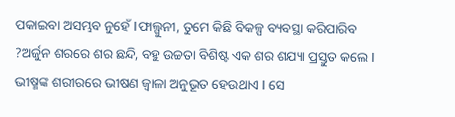ପକାଇବା ଅସମ୍ଭବ ନୁହେଁ Ιଫାଲ୍ଗୁନୀ, ତୁମେ କିଛି ବିକଳ୍ପ ବ୍ୟବସ୍ଥା କରିପାରିବ ?ଅର୍ଜୁନ ଶରରେ ଶର ଛନ୍ଦି, ବହୁ ଉଚ୍ଚତା ବିଶିଷ୍ଟ ଏକ ଶର ଶଯ୍ୟା ପ୍ରସ୍ତୁତ କଲେ Ι ଭୀଷ୍ମଙ୍କ ଶରୀରରେ ଭୀଷଣ ଜ୍ୱାଳା ଅନୁଭୂତ ହେଉଥାଏ Ι ସେ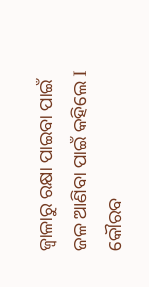ଜ୍ୱାଳାରୁ ରକ୍ଷା ପାଇବା ପାଇଁ ଜଳ ଆଣିବା ପାଇଁ କହିଲେ Ι କୌରବ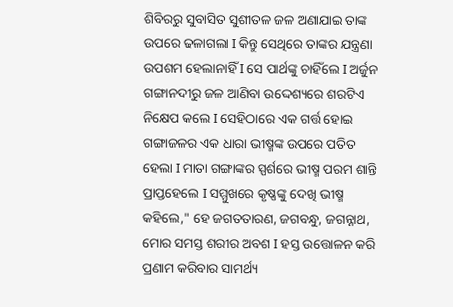ଶିବିରରୁ ସୁବାସିତ ସୁଶୀତଳ ଜଳ ଅଣାଯାଇ ତାଙ୍କ ଉପରେ ଢଳାଗଲା Ι କିନ୍ତୁ ସେଥିରେ ତାଙ୍କର ଯନ୍ତ୍ରଣା ଉପଶମ ହେଲାନାହିଁ Ι ସେ ପାର୍ଥଙ୍କୁ ଚାହିଁଲେ Ι ଅର୍ଜୁନ ଗଙ୍ଗାନଦୀରୁ ଜଳ ଆଣିବା ଉଦ୍ଦେଶ୍ୟରେ ଶରଟିଏ ନିକ୍ଷେପ କଲେ Ι ସେହିଠାରେ ଏକ ଗର୍ତ୍ତ ହୋଇ ଗଙ୍ଗାଜଳର ଏକ ଧାରା ଭୀଷ୍ମଙ୍କ ଉପରେ ପତିତ ହେଲା Ι ମାତା ଗଙ୍ଗାଙ୍କର ସ୍ପର୍ଶରେ ଭୀଷ୍ମ ପରମ ଶାନ୍ତି ପ୍ରାପ୍ତହେଲେ Ι ସମ୍ମୁଖରେ କୃଷ୍ଣଙ୍କୁ ଦେଖି ଭୀଷ୍ମ କହିଲେ," ହେ ଜଗତତାରଣ, ଜଗବନ୍ଧୁ, ଜଗନ୍ନାଥ, ମୋର ସମସ୍ତ ଶରୀର ଅବଶ Ι ହସ୍ତ ଉତ୍ତୋଳନ କରି ପ୍ରଣାମ କରିବାର ସାମର୍ଥ୍ୟ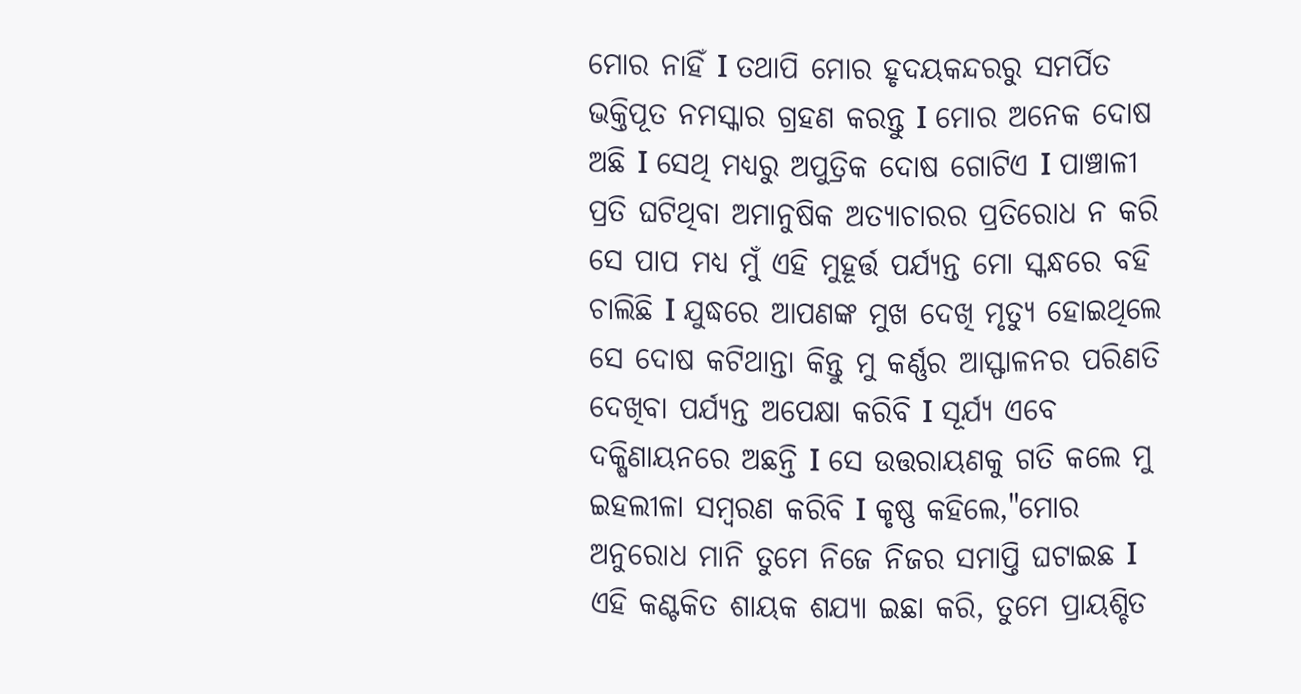ମୋର ନାହିଁ Ι ତଥାପି ମୋର ହୃଦୟକନ୍ଦରରୁ ସମର୍ପିତ ଭକ୍ତିପୂତ ନମସ୍କାର ଗ୍ରହଣ କରନ୍ତୁ Ι ମୋର ଅନେକ ଦୋଷ ଅଛି Ι ସେଥି ମଧ୍ୟରୁ ଅପୁତ୍ରିକ ଦୋଷ ଗୋଟିଏ Ι ପାଞ୍ଚାଳୀ ପ୍ରତି ଘଟିଥିବା ଅମାନୁଷିକ ଅତ୍ୟାଚାରର ପ୍ରତିରୋଧ ନ କରି ସେ ପାପ ମଧ୍ୟ ମୁଁ ଏହି ମୁହୂର୍ତ୍ତ ପର୍ଯ୍ୟନ୍ତ ମୋ ସ୍କନ୍ଧରେ ବହି ଚାଲିଛି Ι ଯୁଦ୍ଧରେ ଆପଣଙ୍କ ମୁଖ ଦେଖି ମୃତ୍ୟୁ ହୋଇଥିଲେ ସେ ଦୋଷ କଟିଥାନ୍ତା କିନ୍ତୁ ମୁ କର୍ଣ୍ଣର ଆସ୍ଫାଳନର ପରିଣତି ଦେଖିବା ପର୍ଯ୍ୟନ୍ତ ଅପେକ୍ଷା କରିବି Ι ସୂର୍ଯ୍ୟ ଏବେ ଦକ୍ଷିଣାୟନରେ ଅଛନ୍ତି Ι ସେ ଉତ୍ତରାୟଣକୁ ଗତି କଲେ ମୁ ଇହଲୀଳା ସମ୍ବରଣ କରିବି Ι କୃଷ୍ଣ କହିଲେ,"ମୋର ଅନୁରୋଧ ମାନି ତୁମେ ନିଜେ ନିଜର ସମାପ୍ତି ଘଟାଇଛ Ι ଏହି କଣ୍ଟକିତ ଶାୟକ ଶଯ୍ୟା ଇଛା କରି, ତୁମେ ପ୍ରାୟଶ୍ଚିତ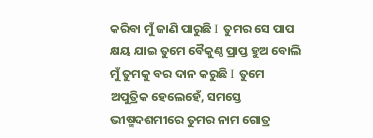କରିବା ମୁଁ ଜାଣି ପାରୁଛି Ι ତୁମର ସେ ପାପ କ୍ଷୟ ଯାଇ ତୁମେ ବୈକୁଣ୍ଠ ପ୍ରାପ୍ତ ହୁଅ ବୋଲି ମୁଁ ତୁମକୁ ବର ଦାନ କରୁଛି Ι ତୁମେ ଅପୁତ୍ରିକ ହେଲେହେଁ, ସମସ୍ତେ ଭୀଷ୍ମଦଶମୀରେ ତୁମର ନାମ ଗୋତ୍ର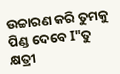ଉଚ୍ଚାରଣ କରି ତୁମକୁ ପିଣ୍ଡ ଦେବେ Ι"ତୁ କ୍ଷତ୍ରୀ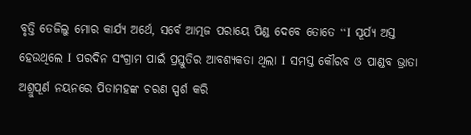ବୃତ୍ତି ତେଜିଲୁ ମୋର କାର୍ଯ୍ୟ ଅର୍ଥେ, ସର୍ବେ ଆତ୍ମଜ ପରାୟେ ପିଣ୍ଡ ଦେବେ ତୋତେ “Ι ସୂର୍ଯ୍ୟ ଅସ୍ତ ହେଉଥିଲେ Ι ପରଦିନ ସଂଗ୍ରାମ ପାଇଁ ପ୍ରସ୍ତୁତିର ଆବଶ୍ୟକତା ଥିଲା Ι ସମସ୍ତ କୌରବ ଓ ପାଣ୍ଡବ ଭ୍ରାତା ଅଶ୍ରୁପୂର୍ଣ ନୟନରେ ପିତାମହଙ୍କ ଚରଣ ସ୍ପର୍ଶ କରି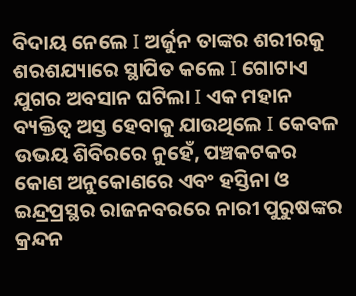ବିଦାୟ ନେଲେ Ι ଅର୍ଜୁନ ତାଙ୍କର ଶରୀରକୁ ଶରଶଯ୍ୟାରେ ସ୍ଥାପିତ କଲେ Ι ଗୋଟାଏ ଯୁଗର ଅବସାନ ଘଟିଲା Ι ଏକ ମହାନ ବ୍ୟକ୍ତିତ୍ୱ ଅସ୍ତ ହେବାକୁ ଯାଉଥିଲେ Ι କେବଳ ଉଭୟ ଶିବିରରେ ନୁହେଁ, ପଞ୍ଚକଟକର କୋଣ ଅନୁକୋଣରେ ଏବଂ ହସ୍ତିନା ଓ ଇନ୍ଦ୍ରପ୍ରସ୍ଥର ରାଜନବରରେ ନାରୀ ପୁରୁଷଙ୍କର କ୍ରନ୍ଦନ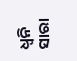ଧ୍ୱନି ସାରା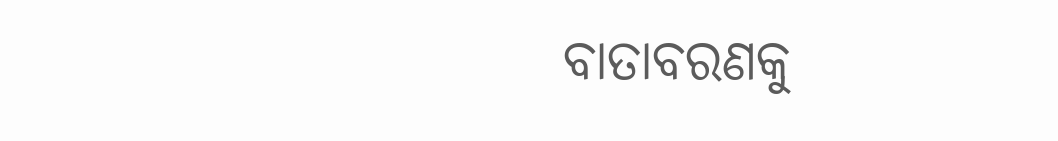ବାତାବରଣକୁ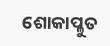ଶୋକାପ୍ଳୁତ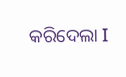କରିଦେଲା Ι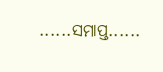......ସମାପ୍ତ......